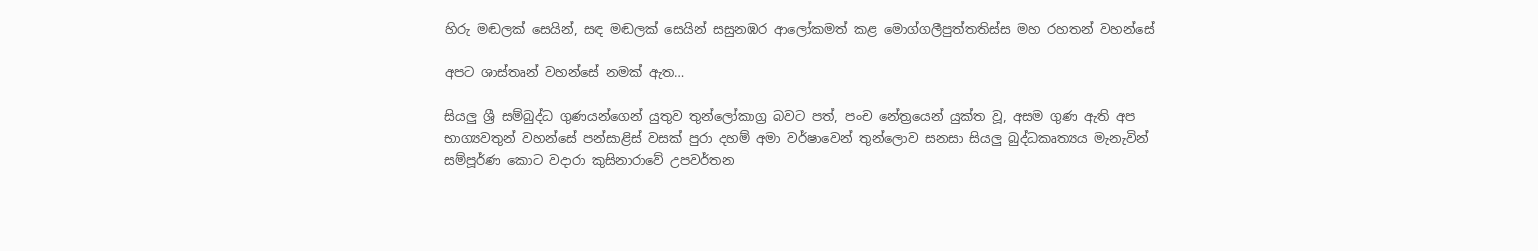හිරු මඬලක් සෙයින්, සඳ මඬලක් සෙයින් සසුනඹර ආලෝකමත් කළ මොග්ගලීපුත්තතිස්ස මහ රහතන් වහන්සේ

අපට ශාස්තෘන් වහන්සේ නමක් ඇත…

සියලු ශ්‍රී සම්බුද්ධ ගුණයන්ගෙන් යුතුව තුන්ලෝකාග්‍ර බවට පත්, පංච නේත්‍රයෙන් යුක්ත වූ, අසම ගුණ ඇති අප භාග්‍යවතුන් වහන්සේ පන්සාළිස් වසක් පුරා දහම් අමා වර්ෂාවෙන් තුන්ලොව සනසා සියලු බුද්ධකෘත්‍යය මැනැවින් සම්පූර්ණ කොට වදාරා කුසිනාරාවේ උපවර්තන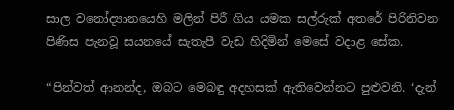සාල වනෝද්‍යානයෙහි මලින් පිරී ගිය යමක සල්රුක් අතරේ පිරිනිවන පිණිස පැනවූ සයනයේ සැතැපී වැඩ හිදිමින් මෙසේ වදාළ සේක.

“පින්වත් ආනන්ද, ඔබට මෙබඳු අදහසක් ඇතිවෙන්නට පුළුවනි. ‘දැන්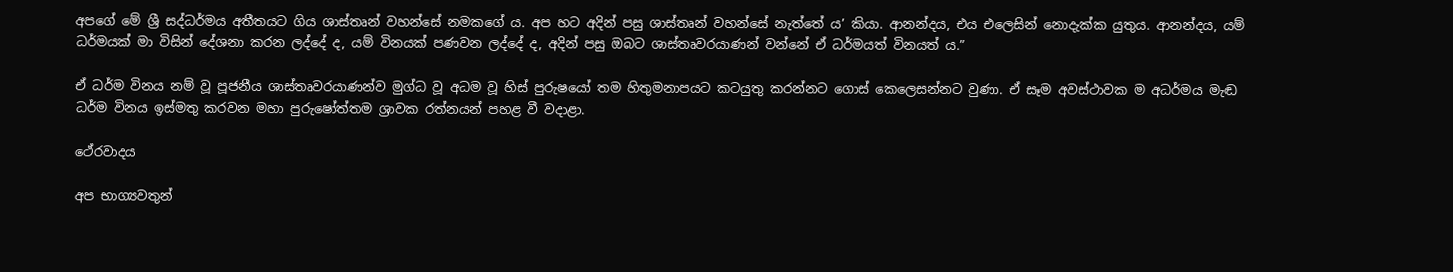අපගේ මේ ශ්‍රී සද්ධර්මය අතීතයට ගිය ශාස්තෘන් වහන්සේ නමකගේ ය. අප හට අදින් පසු ශාස්තෘන් වහන්සේ නැත්තේ ය’ කියා. ආනන්දය, එය එලෙසින් නොදැක්ක යුතුය. ආනන්දය, යම් ධර්මයක් මා විසින් දේශනා කරන ලද්දේ ද, යම් විනයක් පණවන ලද්දේ ද, අදින් පසු ඔබට ශාස්තෘවරයාණන් වන්නේ ඒ ධර්මයත් විනයත් ය.”

ඒ ධර්ම විනය නම් වූ පූජනීය ශාස්තෘවරයාණන්ව මුග්ධ වූ අධම වූ හිස් පුරුෂයෝ තම හිතුමනාපයට කටයුතු කරන්නට ගොස් කෙලෙසන්නට වුණා. ඒ සෑම අවස්ථාවක ම අධර්මය මැඬ ධර්ම විනය ඉස්මතු කරවන මහා පුරුෂෝත්තම ශ්‍රාවක රත්නයන් පහළ වී වදාළා.

ථේරවාදය

අප භාග්‍යවතුන්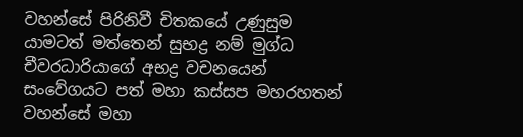වහන්සේ පිරිනිවී චිතකයේ උණුසුම යාමටත් මත්තෙන් සුභද්‍ර නම් මුග්ධ චීවරධාරියාගේ අභද්‍ර වචනයෙන් සංවේගයට පත් මහා කස්සප මහරහතන් වහන්සේ මහා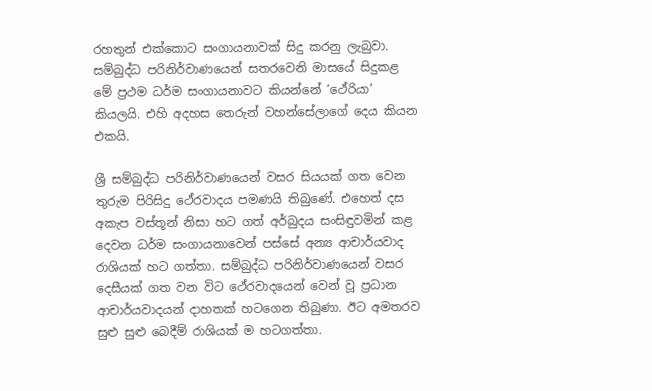රහතුන් එක්කොට සංගායනාවක් සිදු කරනු ලැබුවා. සම්බුද්ධ පරිනිර්වාණයෙන් සතරවෙනි මාසයේ සිදුකළ මේ ප්‍රථම ධර්ම සංගායනාවට කියන්නේ ‘ථේරියා’ කියලයි. එහි අදහස තෙරුන් වහන්සේලාගේ දෙය කියන එකයි.

ශ්‍රී සම්බුද්ධ පරිනිර්වාණයෙන් වසර සියයක් ගත වෙන තුරුම පිරිසිදු ථේරවාදය පමණයි තිබුණේ. එහෙත් දස අකැප වස්තූන් නිසා හට ගත් අර්බුදය සංසිඳුවමින් කළ දෙවන ධර්ම සංගායනාවෙන් පස්සේ අන්‍ය ආචාර්යවාද රාශියක් හට ගත්තා. සම්බුද්ධ පරිනිර්වාණයෙන් වසර දෙසීයක් ගත වන විට ථේරවාදයෙන් වෙන් වූ ප්‍රධාන ආචාර්යවාදයන් දාහතක් හටගෙන තිබුණා. ඊට අමතරව සුළු සුළු බෙදීම් රාශියක් ම හටගත්තා.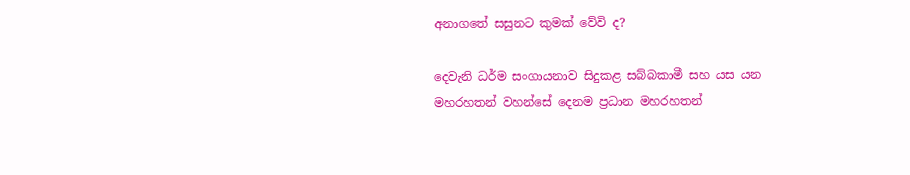අනාගතේ සසුනට කුමක් වේවි ද?

දෙවැනි ධර්ම සංගායනාව සිදුකළ සබ්බකාමී සහ යස යන මහරහතන් වහන්සේ දෙනම ප්‍රධාන මහරහතන්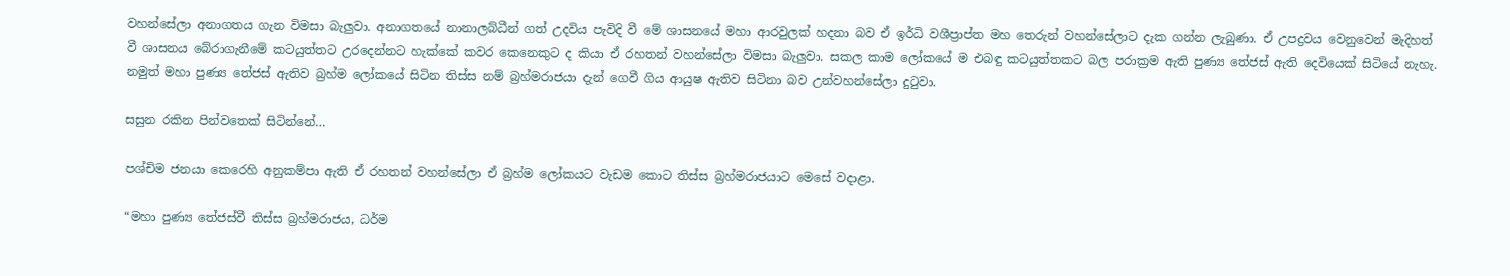වහන්සේලා අනාගතය ගැන විමසා බැලුවා. අනාගතයේ නානාලබ්ධීන් ගත් උදවිය පැවිදි වී මේ ශාසනයේ මහා ආරවුලක් හදනා බව ඒ ඉර්ධි වශීප්‍රාප්ත මහ තෙරුන් වහන්සේලාට දැක ගන්න ලැබුණා. ඒ උපද්‍රවය වෙනුවෙන් මැදිහත් වී ශාසනය බේරාගැනීමේ කටයුත්තට උරදෙන්නට හැක්කේ කවර කෙනෙකුට ද කියා ඒ රහතන් වහන්සේලා විමසා බැලුවා. සකල කාම ලෝකයේ ම එබඳු කටයුත්තකට බල පරාක්‍රම ඇති පුණ්‍ය තේජස් ඇති දෙවියෙක් සිටියේ නැහැ. නමුත් මහා පුණ්‍ය තේජස් ඇතිව බ්‍රහ්ම ලෝකයේ සිටින තිස්ස නම් බ්‍රහ්මරාජයා දැන් ගෙවී ගිය ආයුෂ ඇතිව සිටිනා බව උන්වහන්සේලා දුටුවා.

සසුන රකින පින්වතෙක් සිටින්නේ…

පශ්චිම ජනයා කෙරෙහි අනුකම්පා ඇති ඒ රහතන් වහන්සේලා ඒ බ්‍රහ්ම ලෝකයට වැඩම කොට තිස්ස බ්‍රහ්මරාජයාට මෙසේ වදාළා.

“මහා පුණ්‍ය තේජස්වී තිස්ස බ්‍රහ්මරාජය, ධර්ම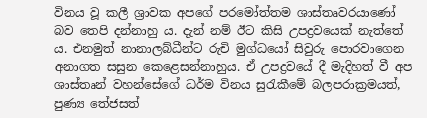විනය වූ කලී ශ්‍රාවක අපගේ පරමෝත්තම ශාස්තෘවරයාණෝ බව තෙපි දන්නාහු ය. දැන් නම් ඊට කිසි උපද්‍රවයෙක් නැත්තේ ය. එනමුත් නානාලබ්ධීන්ට රුචි මුග්ධයෝ සිවුරු පොරවාගෙන අනාගත සසුන කෙළෙසන්නාහුය. ඒ උපද්‍රවයේ දී මැදිහත් වී අප ශාස්තෘන් වහන්සේගේ ධර්ම විනය සුරැකීමේ බලපරාක්‍රමයත්, පුණ්‍ය තේජසත්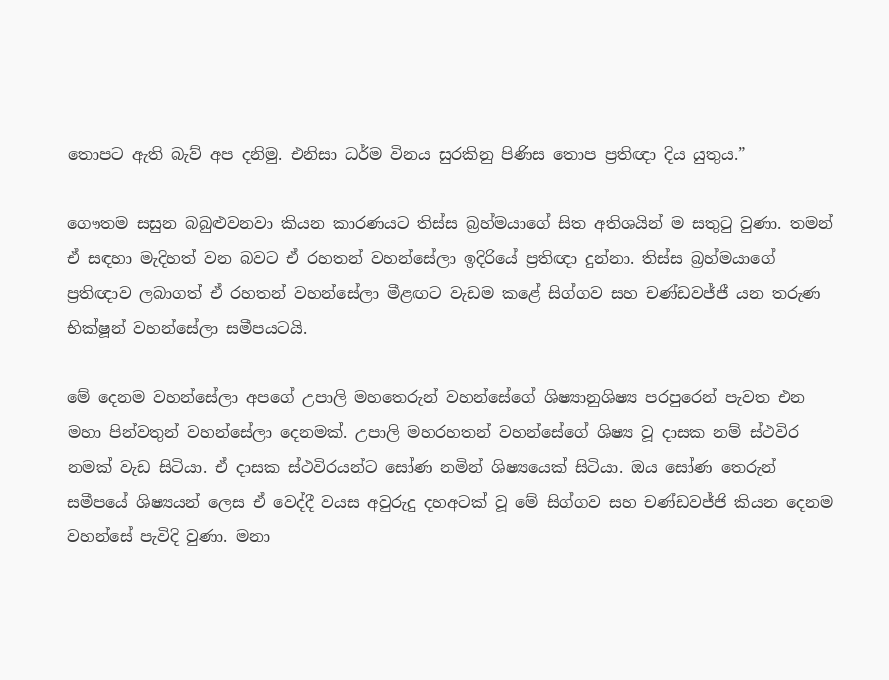තොපට ඇති බැව් අප දනිමු. එනිසා ධර්ම විනය සුරකිනු පිණිස තොප ප්‍රතිඥා දිය යුතුය.”

ගෞතම සසුන බබුළුවනවා කියන කාරණයට තිස්ස බ්‍රහ්මයාගේ සිත අතිශයින් ම සතුටු වුණා. තමන් ඒ සඳහා මැදිහත් වන බවට ඒ රහතන් වහන්සේලා ඉදිරියේ ප්‍රතිඥා දුන්නා. තිස්ස බ්‍රහ්මයාගේ ප්‍රතිඥාව ලබාගත් ඒ රහතන් වහන්සේලා මීළඟට වැඩම කළේ සිග්ගව සහ චණ්ඩවජ්ජී යන තරුණ භික්ෂූන් වහන්සේලා සමීපයටයි.

මේ දෙනම වහන්සේලා අපගේ උපාලි මහතෙරුන් වහන්සේගේ ශිෂ්‍යානුශිෂ්‍ය පරපුරෙන් පැවත එන මහා පින්වතුන් වහන්සේලා දෙනමක්. උපාලි මහරහතන් වහන්සේගේ ශිෂ්‍ය වූ දාසක නම් ස්ථවිර නමක් වැඩ සිටියා. ඒ දාසක ස්ථවිරයන්ට සෝණ නමින් ශිෂ්‍යයෙක් සිටියා. ඔය සෝණ තෙරුන් සමීපයේ ශිෂ්‍යයන් ලෙස ඒ වෙද්දී වයස අවුරුදු දහඅටක් වූ මේ සිග්ගව සහ චණ්ඩවජ්ජි කියන දෙනම වහන්සේ පැවිදි වුණා. මනා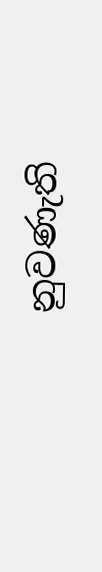නුවණැති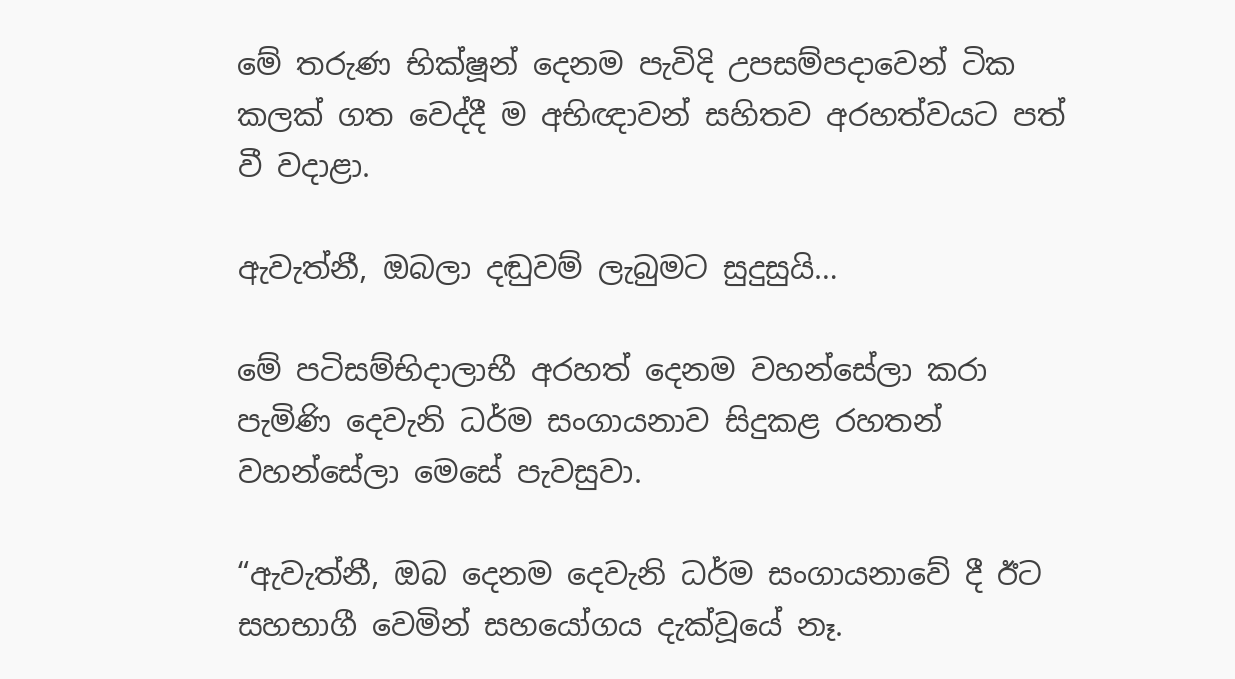මේ තරුණ භික්ෂූන් දෙනම පැවිදි උපසම්පදාවෙන් ටික කලක් ගත වෙද්දී ම අභිඥාවන් සහිතව අරහත්වයට පත් වී වදාළා.

ඇවැත්නී, ඔබලා දඬුවම් ලැබුමට සුදුසුයි…

මේ පටිසම්භිදාලාභී අරහත් දෙනම වහන්සේලා කරා පැමිණි දෙවැනි ධර්ම සංගායනාව සිදුකළ රහතන් වහන්සේලා මෙසේ පැවසුවා.

“ඇවැත්නී, ඔබ දෙනම දෙවැනි ධර්ම සංගායනාවේ දී ඊට සහභාගී වෙමින් සහයෝගය දැක්වූයේ නෑ.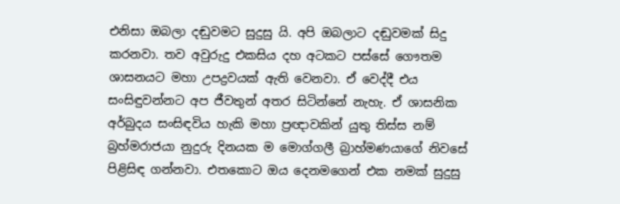එනිසා ඔබලා දඬුවමට සුදුසු යි. අපි ඔබලාට දඬුවමක් සිදු කරනවා. තව අවුරුදු එකසිය දහ අටකට පස්සේ ගෞතම ශාසනයට මහා උපද්‍රවයක් ඇති වෙනවා. ඒ වෙද්දී එය සංසිඳුවන්නට අප ජීවතුන් අතර සිටින්නේ නැහැ. ඒ ශාසනික අර්බුදය සංසිඳවිය හැකි මහා ප්‍රඥාවකින් යුතු තිස්ස නම් බ්‍රහ්මරාජයා නුදුරු දිනයක ම මොග්ගලී බ්‍රාහ්මණයාගේ නිවසේ පිළිසිඳ ගන්නවා. එතකොට ඔය දෙනමගෙන් එක නමක් සුදුසු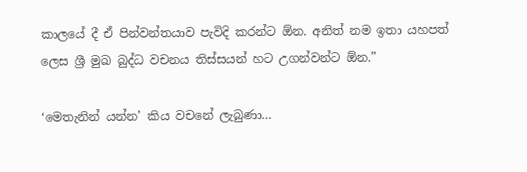කාලයේ දී ඒ පින්වන්තයාව පැවිදි කරන්ට ඕන. අනිත් නම ඉතා යහපත් ලෙස ශ්‍රී මුඛ බුද්ධ වචනය තිස්සයන් හට උගන්වන්ට ඕන.”

‘මෙතැනින් යන්න’ කිය වචනේ ලැබුණා…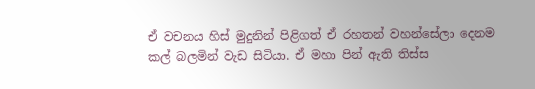ඒ වචනය හිස් මුදුනින් පිළිගත් ඒ රහතන් වහන්සේලා දෙනම කල් බලමින් වැඩ සිටියා. ඒ මහා පින් ඇති තිස්ස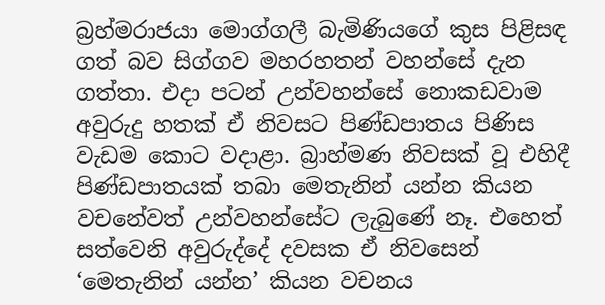බ්‍රහ්මරාජයා මොග්ගලී බැමිණියගේ කුස පිළිසඳ ගත් බව සිග්ගව මහරහතන් වහන්සේ දැන ගත්තා. එදා පටන් උන්වහන්සේ නොකඩවාම අවුරුදු හතක් ඒ නිවසට පිණ්ඩපාතය පිණිස වැඩම කොට වදාළා. බ්‍රාහ්මණ නිවසක් වූ එහිදී පිණ්ඩපාතයක් තබා මෙතැනින් යන්න කියන වචනේවත් උන්වහන්සේට ලැබුණේ නෑ. එහෙත් සත්වෙනි අවුරුද්දේ දවසක ඒ නිවසෙන් ‘මෙතැනින් යන්න’ කියන වචනය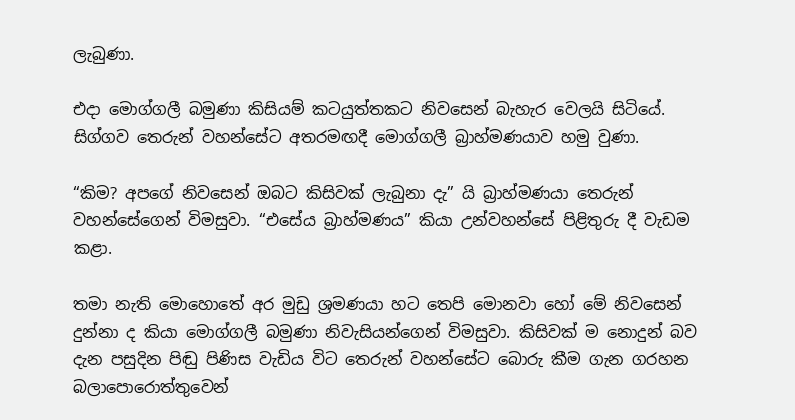ලැබුණා.

එදා මොග්ගලී බමුණා කිසියම් කටයුත්තකට නිවසෙන් බැහැර වෙලයි සිටියේ. සිග්ගව තෙරුන් වහන්සේට අතරමඟදී මොග්ගලී බ්‍රාහ්මණයාව හමු වුණා.

“කිම? අපගේ නිවසෙන් ඔබට කිසිවක් ලැබුනා දැ” යි බ්‍රාහ්මණයා තෙරුන් වහන්සේගෙන් විමසුවා. “එසේය බ්‍රාහ්මණය” කියා උන්වහන්සේ පිළිතුරු දී වැඩම කළා.

තමා නැති මොහොතේ අර මුඩු ශ්‍රමණයා හට තෙපි මොනවා හෝ මේ නිවසෙන් දුන්නා ද කියා මොග්ගලී බමුණා නිවැසියන්ගෙන් විමසුවා. කිසිවක් ම නොදුන් බව දැන පසුදින පිඬු පිණිස වැඩිය විට තෙරුන් වහන්සේට බොරු කීම ගැන ගරහන බලාපොරොත්තුවෙන්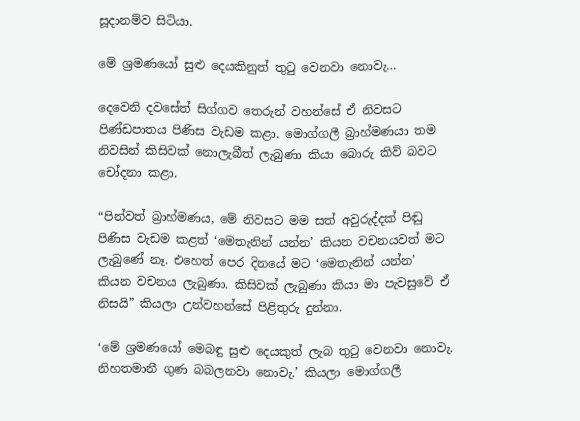සූදානම්ව සිටියා.

මේ ශ්‍රමණයෝ සුළු දෙයකිනුත් තුටු වෙනවා නොවැ…

දෙවෙනි දවසේත් සිග්ගව තෙරුන් වහන්සේ ඒ නිවසට පිණ්ඩපාතය පිණිස වැඩම කළා. මොග්ගලී බ්‍රාහ්මණයා තම නිවසින් කිසිවක් නොලැබීත් ලැබුණා කියා බොරු කිව් බවට චෝදනා කළා.

“පින්වත් බ්‍රාහ්මණය, මේ නිවසට මම සත් අවුරුද්දක් පිඬු පිණිස වැඩම කළත් ‘මෙතැනින් යන්න’ කියන වචනයවත් මට ලැබුණේ නෑ. එහෙත් පෙර දිනයේ මට ‘මෙතැනින් යන්න’ කියන වචනය ලැබුණා. කිසිවක් ලැබුණා කියා මා පැවසුවේ ඒ නිසයි” කියලා උන්වහන්සේ පිළිතුරු දුන්නා.

‘මේ ශ්‍රමණයෝ මෙබඳු සුළු දෙයකුත් ලැබ තුටු වෙනවා නොවැ. නිහතමානී ගුණ බබලනවා නොවැ.’ කියලා මොග්ගලී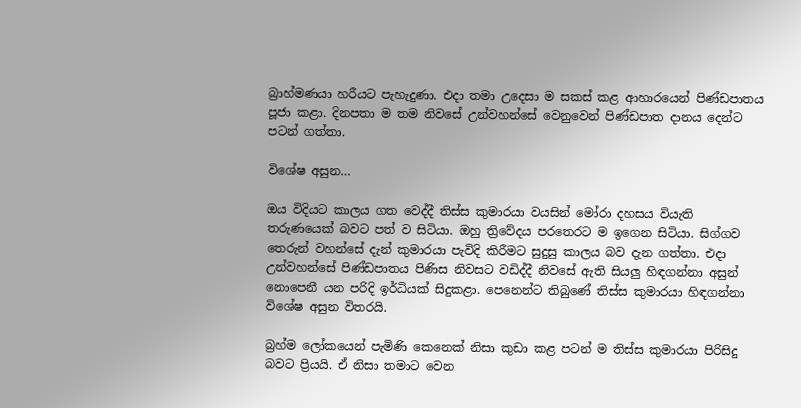බ්‍රාහ්මණයා හරීයට පැහැදුණා. එදා තමා උදෙසා ම සකස් කළ ආහාරයෙන් පිණ්ඩපාතය පූජා කළා. දිනපතා ම තම නිවසේ උන්වහන්සේ වෙනුවෙන් පිණ්ඩපාත දානය දෙන්ට පටන් ගත්තා.

විශේෂ අසුන…

ඔය විදියට කාලය ගත වෙද්දී තිස්ස කුමාරයා වයසින් මෝරා දහසය වියැති තරුණයෙක් බවට පත් ව සිටියා. ඔහු ත්‍රිවේදය පරතෙරට ම ඉගෙන සිටියා. සිග්ගව තෙරුන් වහන්සේ දැන් කුමාරයා පැවිදි කිරීමට සුදුසු කාලය බව දැන ගත්තා. එදා උන්වහන්සේ පිණ්ඩපාතය පිණිස නිවසට වඩිද්දී නිවසේ ඇති සියලු හිඳගන්නා අසුන් නොපෙනී යන පරිදි ඉර්ධියක් සිදුකළා. පෙනෙන්ට තිබුණේ තිස්ස කුමාරයා හිඳගන්නා විශේෂ අසුන විතරයි.

බ්‍රහ්ම ලෝකයෙන් පැමිණි කෙනෙක් නිසා කුඩා කළ පටන් ම තිස්ස කුමාරයා පිරිසිදු බවට ප්‍රියයි. ඒ නිසා තමාට වෙන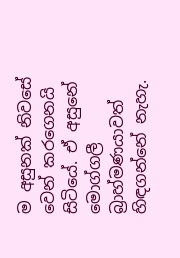ම අසුනක් නිවසේ වෙන් කරගෙනයි සිටියේ. ඒ අසුනේ මොග්ගලී බ්‍රාහ්මණයාවත් හිඳගන්නේ නැහැ.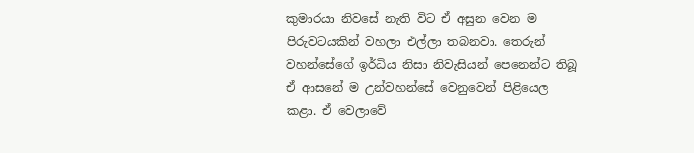කුමාරයා නිවසේ නැති විට ඒ අසුන වෙන ම පිරුවටයකින් වහලා එල්ලා තබනවා. තෙරුන් වහන්සේගේ ඉර්ධිය නිසා නිවැසියන් පෙනෙන්ට තිබූ ඒ ආසනේ ම උන්වහන්සේ වෙනුවෙන් පිළියෙල කළා. ඒ වෙලාවේ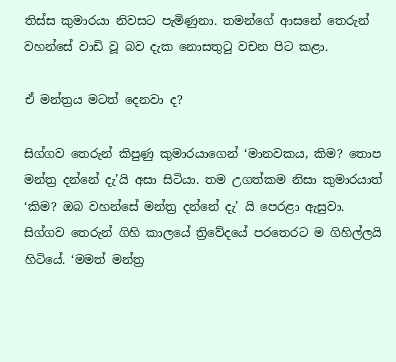තිස්ස කුමාරයා නිවසට පැමිණුනා. තමන්ගේ ආසනේ තෙරුන් වහන්සේ වාඩි වූ බව දැක නොසතුටු වචන පිට කළා.

ඒ මන්ත්‍රය මටත් දෙනවා ද?

සිග්ගව තෙරුන් කිපුණු කුමාරයාගෙන් ‘මානවකය, කිම? තොප මන්ත්‍ර දන්නේ දැ’යි අසා සිටියා. තම උගත්කම නිසා කුමාරයාත් ‘කිම? ඔබ වහන්සේ මන්ත්‍ර දන්නේ දැ’ යි පෙරළා ඇසුවා. සිග්ගව තෙරුන් ගිහි කාලයේ ත්‍රිවේදයේ පරතෙරට ම ගිහිල්ලයි හිටියේ. ‘මමත් මන්ත්‍ර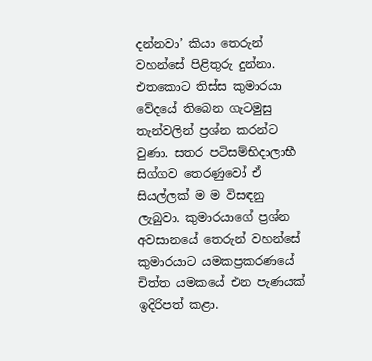දන්නවා’ කියා තෙරුන් වහන්සේ පිළිතුරු දුන්නා. එතකොට තිස්ස කුමාරයා වේදයේ තිබෙන ගැටමුසු තැන්වලින් ප්‍රශ්න කරන්ට වුණා. සතර පටිසම්භිදාලාභී සිග්ගව තෙරණුවෝ ඒ සියල්ලක් ම ම විසඳනු ලැබුවා. කුමාරයාගේ ප්‍රශ්න අවසානයේ තෙරුන් වහන්සේ කුමාරයාට යමකප්‍රකරණයේ චිත්ත යමකයේ එන පැණයක් ඉදිරිපත් කළා.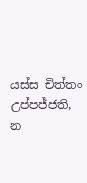යස්ස චිත්තං උප්පජ්ජති, න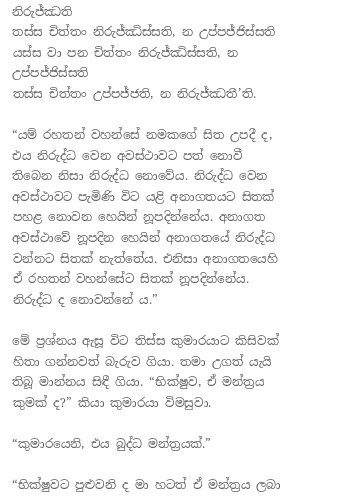නිරුජ්ඣති
තස්ස චිත්තං නිරුජ්ඣිස්සති, න උප්පජ්ජිස්සති
යස්ස වා පන චිත්තං නිරුජ්ඣිස්සති, න උප්පජ්ජිස්සති
තස්ස චිත්තං උප්පජ්ජති, න නිරුජ්ඣතී’ති.

“යම් රහතන් වහන්සේ නමකගේ සිත උපදී ද, එය නිරුද්ධ වෙන අවස්ථාවට පත් නොවී තිබෙන නිසා නිරුද්ධ නොවේය. නිරුද්ධ වෙන අවස්ථාවට පැමිණි විට යළි අනාගතයට සිතක් පහළ නොවන හෙයින් නූපදින්නේය. අනාගත අවස්ථාවේ නූපදින හෙයින් අනාගතයේ නිරුද්ධ වන්නට සිතක් නැත්තේය. එනිසා අනාගතයෙහි ඒ රහතන් වහන්සේට සිතක් නූපදින්නේය. නිරුද්ධ ද නොවන්නේ ය.”

මේ ප්‍රශ්නය ඇසූ විට තිස්ස කුමාරයාට කිසිවක් හිතා ගන්නවත් බැරුව ගියා. තමා උගත් යැයි තිබූ මාන්නය සිඳී ගියා. “භික්ෂුව, ඒ මන්ත්‍රය කුමක් ද?” කියා කුමාරයා විමසුවා.

“කුමාරයෙනි, එය බුද්ධ මන්ත්‍රයක්.”

“භික්ෂුවට පුළුවනි ද මා හටත් ඒ මන්ත්‍රය ලබා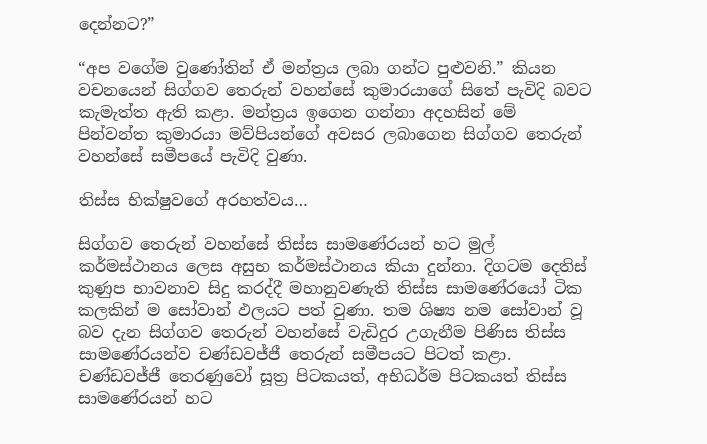දෙන්නට?”

“අප වගේම වුණෝතින් ඒ මන්ත්‍රය ලබා ගන්ට පුළුවනි.” කියන වචනයෙන් සිග්ගව තෙරුන් වහන්සේ කුමාරයාගේ සිතේ පැවිදි බවට කැමැත්ත ඇති කළා. මන්ත්‍රය ඉගෙන ගන්නා අදහසින් මේ පින්වන්ත කුමාරයා මව්පියන්ගේ අවසර ලබාගෙන සිග්ගව තෙරුන් වහන්සේ සමීපයේ පැවිදි වුණා.

තිස්ස භික්ෂුවගේ අරහත්වය…

සිග්ගව තෙරුන් වහන්සේ තිස්ස සාමණේරයන් හට මුල් කර්මස්ථානය ලෙස අසුභ කර්මස්ථානය කියා දුන්නා. දිගටම දෙතිස් කුණුප භාවනාව සිදු කරද්දී මහානුවණැති තිස්ස සාමණේරයෝ ටික කලකින් ම සෝවාන් ඵලයට පත් වුණා. තම ශිෂ්‍ය නම සෝවාන් වූ බව දැන සිග්ගව තෙරුන් වහන්සේ වැඩිදුර උගැනීම පිණිස තිස්ස සාමණේරයන්ව චණ්ඩවජ්ජී තෙරුන් සමීපයට පිටත් කළා. චණ්ඩවජ්ජී තෙරණුවෝ සූත්‍ර පිටකයත්, අභිධර්ම පිටකයත් තිස්ස සාමණේරයන් හට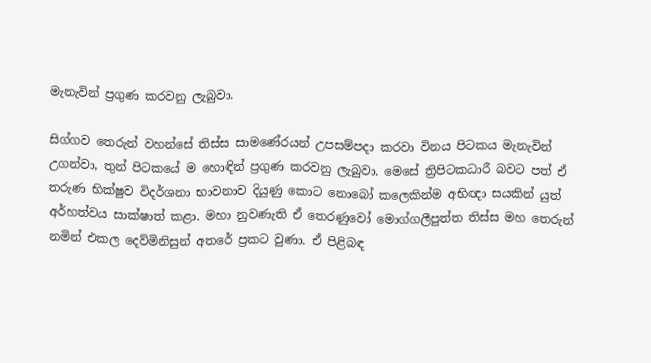මැනැවින් ප්‍රගුණ කරවනු ලැබුවා.

සිග්ගව තෙරුන් වහන්සේ තිස්ස සාමණේරයන් උපසම්පදා කරවා විනය පිටකය මැනැවින් උගන්වා, තුන් පිටකයේ ම හොඳින් ප්‍රගුණ කරවනු ලැබුවා. මෙසේ ත්‍රිපිටකධාරී බවට පත් ඒ තරුණ භික්ෂුව විදර්ශනා භාවනාව දියුණු කොට නොබෝ කලෙකින්ම අභිඥා සයකින් යුත් අර්හත්වය සාක්ෂාත් කළා. මහා නුවණැති ඒ තෙරණුවෝ මොග්ගලීපුත්ත තිස්ස මහ තෙරුන් නමින් එකල දෙව්මිනිසුන් අතරේ ප්‍රකට වුණා. ඒ පිළිබඳ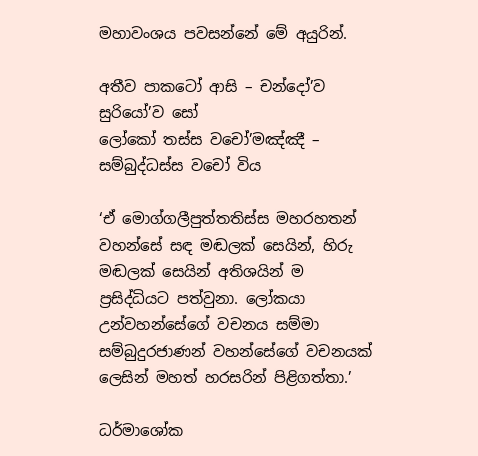මහාවංශය පවසන්නේ මේ අයුරින්.

අතීව පාකටෝ ආසි – චන්දෝ’ව සුරියෝ’ව සෝ
ලෝකෝ තස්ස වචෝ’මඤ්ඤී – සම්බුද්ධස්ස වචෝ විය

‘ඒ මොග්ගලීපුත්තතිස්ස මහරහතන් වහන්සේ සඳ මඬලක් සෙයින්, හිරු මඬලක් සෙයින් අතිශයින් ම ප්‍රසිද්ධියට පත්වුනා. ලෝකයා උන්වහන්සේගේ වචනය සම්මා සම්බුදුරජාණන් වහන්සේගේ වචනයක් ලෙසින් මහත් හරසරින් පිළිගත්තා.’

ධර්මාශෝක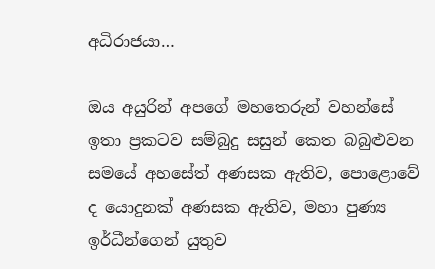අධිරාජයා…

ඔය අයුරින් අපගේ මහතෙරුන් වහන්සේ ඉතා ප්‍රකටව සම්බුදු සසුන් කෙත බබුළුවන සමයේ අහසේත් අණසක ඇතිව, පොළොවේ ද යොදුනක් අණසක ඇතිව, මහා පුණ්‍ය ඉර්ධීන්ගෙන් යුතුව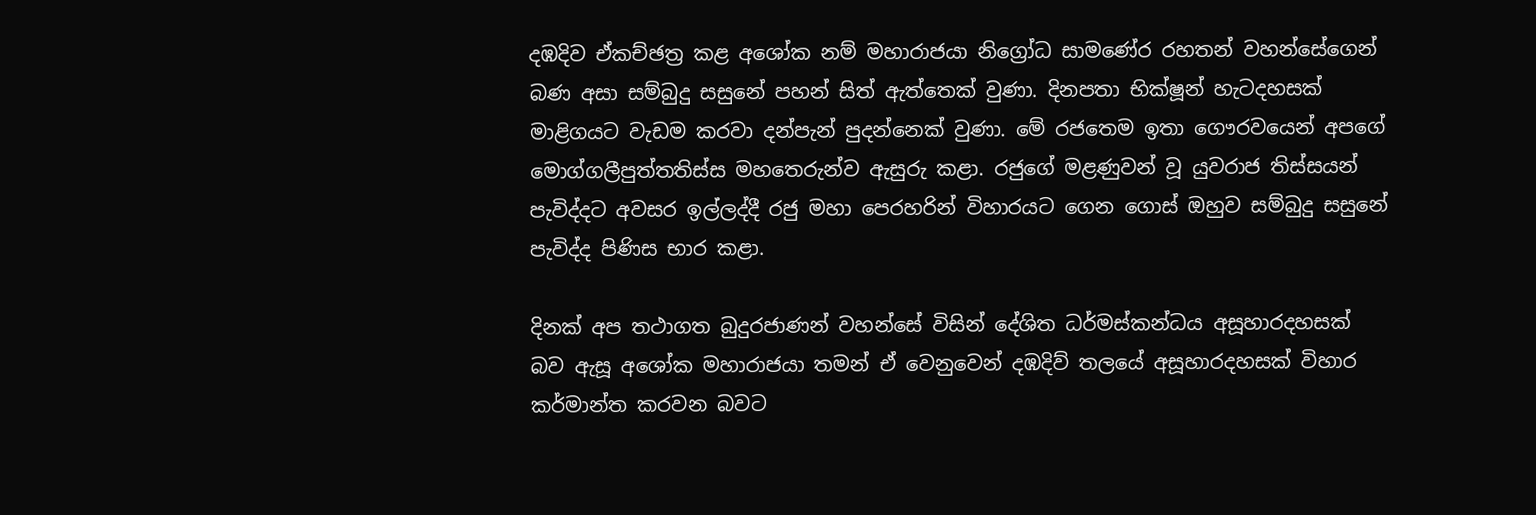දඹදිව ඒකච්ඡත්‍ර කළ අශෝක නම් මහාරාජයා නිග්‍රෝධ සාමණේර රහතන් වහන්සේගෙන් බණ අසා සම්බුදු සසුනේ පහන් සිත් ඇත්තෙක් වුණා. දිනපතා භික්ෂූන් හැටදහසක් මාළිගයට වැඩම කරවා දන්පැන් පුදන්නෙක් වුණා. මේ රජතෙම ඉතා ගෞරවයෙන් අපගේ මොග්ගලීපුත්තතිස්ස මහතෙරුන්ව ඇසුරු කළා. රජුගේ මළණුවන් වූ යුවරාජ තිස්සයන් පැවිද්දට අවසර ඉල්ලද්දී රජු මහා පෙරහරින් විහාරයට ගෙන ගොස් ඔහුව සම්බුදු සසුනේ පැවිද්ද පිණිස භාර කළා.

දිනක් අප තථාගත බුදුරජාණන් වහන්සේ විසින් දේශිත ධර්මස්කන්ධය අසූහාරදහසක් බව ඇසූ අශෝක මහාරාජයා තමන් ඒ වෙනුවෙන් දඹදිව් තලයේ අසූහාරදහසක් විහාර කර්මාන්ත කරවන බවට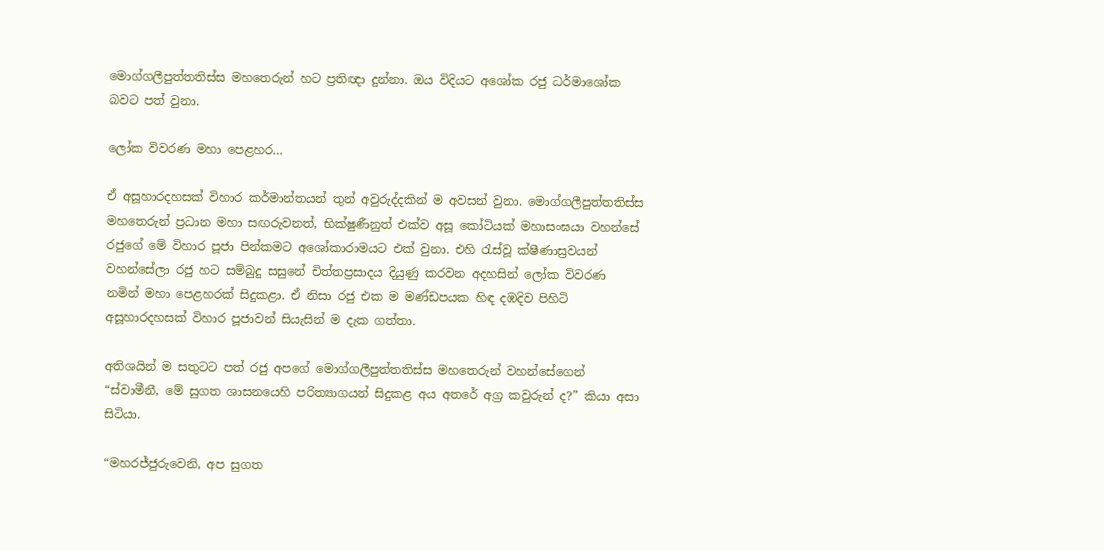මොග්ගලීපුත්තතිස්ස මහතෙරුන් හට ප්‍රතිඥා දුන්නා. ඔය විදියට අශෝක රජු ධර්මාශෝක බවට පත් වුනා.

ලෝක විවරණ මහා පෙළහර…

ඒ අසූහාරදහසක් විහාර කර්මාන්තයන් තුන් අවුරුද්දකින් ම අවසන් වුනා. මොග්ගලීපුත්තතිස්ස මහතෙරුන් ප්‍රධාන මහා සඟරුවනත්, භික්ෂුණීනුත් එක්ව අසූ කෝටියක් මහාසංඝයා වහන්සේ රජුගේ මේ විහාර පූජා පින්කමට අශෝකාරාමයට එක් වුනා. එහි රැස්වූ ක්ෂීණාස්‍රවයන් වහන්සේලා රජු හට සම්බුදු සසුනේ චිත්තප්‍රසාදය දියුණු කරවන අදහසින් ලෝක විවරණ නමින් මහා පෙළහරක් සිදුකළා. ඒ නිසා රජු එක ම මණ්ඩපයක හිඳ දඹදිව පිහිටි අසූහාරදහසක් විහාර පූජාවන් සියැසින් ම දැක ගත්තා.

අතිශයින් ම සතුටට පත් රජු අපගේ මොග්ගලීපුත්තතිස්ස මහතෙරුන් වහන්සේගෙන් “ස්වාමීනී, මේ සුගත ශාසනයෙහි පරිත්‍යාගයන් සිදුකළ අය අතරේ අග්‍ර කවුරුන් ද?” කියා අසා සිටියා.

“මහරජ්ජුරුවෙනි, අප සුගත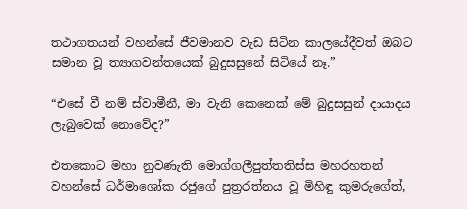තථාගතයන් වහන්සේ ජීවමානව වැඩ සිටින කාලයේදීවත් ඔබට සමාන වූ ත්‍යාගවන්තයෙක් බුදුසසුනේ සිටියේ නෑ.”

“එසේ වී නම් ස්වාමීනී, මා වැනි කෙනෙක් මේ බුදුසසුන් දායාදය ලැබුවෙක් නොවේද?”

එතකොට මහා නුවණැති මොග්ගලීපුත්තතිස්ස මහරහතන් වහන්සේ ධර්මාශෝක රජුගේ පුත්‍රරත්නය වූ මිහිඳු කුමරුගේත්,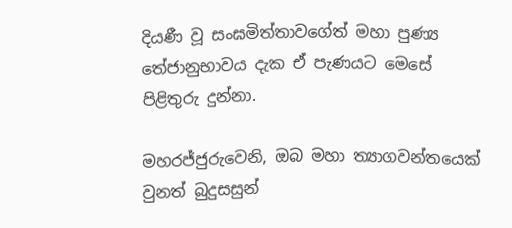දියණී වූ සංඝමිත්තාවගේත් මහා පුණ්‍ය තේජානුභාවය දැක ඒ පැණයට මෙසේ පිළිතුරු දුන්නා.

මහරජ්ජුරුවෙනි, ඔබ මහා ත්‍යාගවන්තයෙක් වුනත් බුදුසසුන්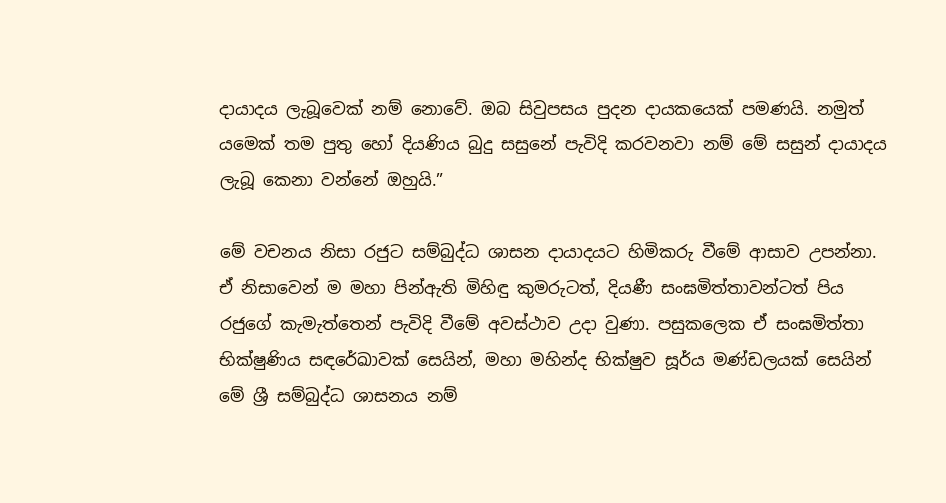දායාදය ලැබූවෙක් නම් නොවේ. ඔබ සිවුපසය පුදන දායකයෙක් පමණයි. නමුත් යමෙක් තම පුතු හෝ දියණිය බුදු සසුනේ පැවිදි කරවනවා නම් මේ සසුන් දායාදය ලැබූ කෙනා වන්නේ ඔහුයි.”

මේ වචනය නිසා රජුට සම්බුද්ධ ශාසන දායාදයට හිමිකරු වීමේ ආසාව උපන්නා. ඒ නිසාවෙන් ම මහා පින්ඇති මිහිඳු කුමරුටත්, දියණී සංඝමිත්තාවන්ටත් පිය රජුගේ කැමැත්තෙන් පැවිදි වීමේ අවස්ථාව උදා වුණා. පසුකලෙක ඒ සංඝමිත්තා භික්ෂුණිය සඳරේඛාවක් සෙයින්, මහා මහින්ද භික්ෂුව සූර්ය මණ්ඩලයක් සෙයින් මේ ශ්‍රී සම්බුද්ධ ශාසනය නම්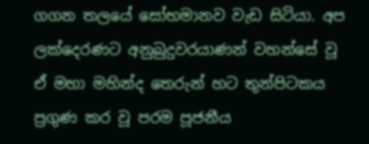ගගන තලයේ සෝභමානව වැඩ සිටියා. අප ලක්දෙරණට අනුබුදුවරයාණන් වහන්සේ වූ ඒ මහා මහින්ද තෙරුන් හට තුන්පිටකය ප්‍රගුණ කර වූ පරම පූජනීය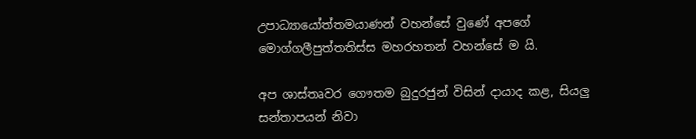උපාධ්‍යායෝත්තමයාණන් වහන්සේ වුණේ අපගේ මොග්ගලීපුත්තතිස්ස මහරහතන් වහන්සේ ම යි.

අප ශාස්තෘවර ගෞතම බුදුරජුන් විසින් දායාද කළ, සියලු සන්තාපයන් නිවා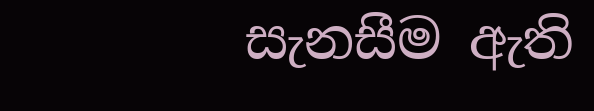සැනසීම ඇති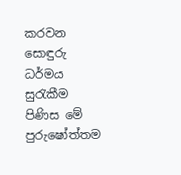කරවන සොඳුරු ධර්මය සුරැකීම පිණිස මේ පුරුෂෝත්තම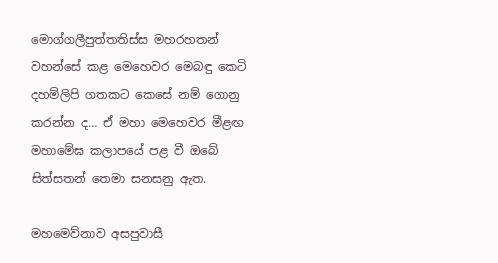මොග්ගලීපුත්තතිස්ස මහරහතන් වහන්සේ කළ මෙහෙවර මෙබඳු කෙටි දහම්ලිපි ගතකට කෙසේ නම් ගොනු කරන්න ද… ඒ මහා මෙහෙවර මීළඟ මහාමේඝ කලාපයේ පළ වී ඔබේ සිත්සතන් තෙමා සනසනු ඇත.

මහමෙව්නාව අසපුවාසී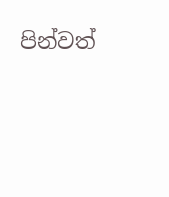පින්වත්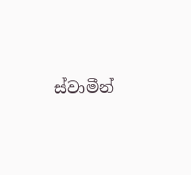ස්වාමීන්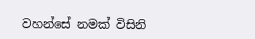වහන්සේ නමක් විසිනි